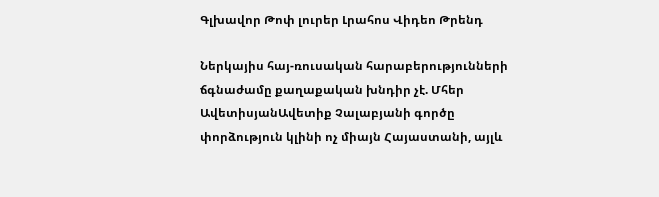Գլխավոր Թոփ լուրեր Լրահոս Վիդեո Թրենդ

Ներկայիս հայ-ռուսական հարաբերությունների ճգնաժամը քաղաքական խնդիր չէ. Մհեր ԱվետիսյանԱվետիք Չալաբյանի գործը փորձություն կլինի ոչ միայն Հայաստանի, այլև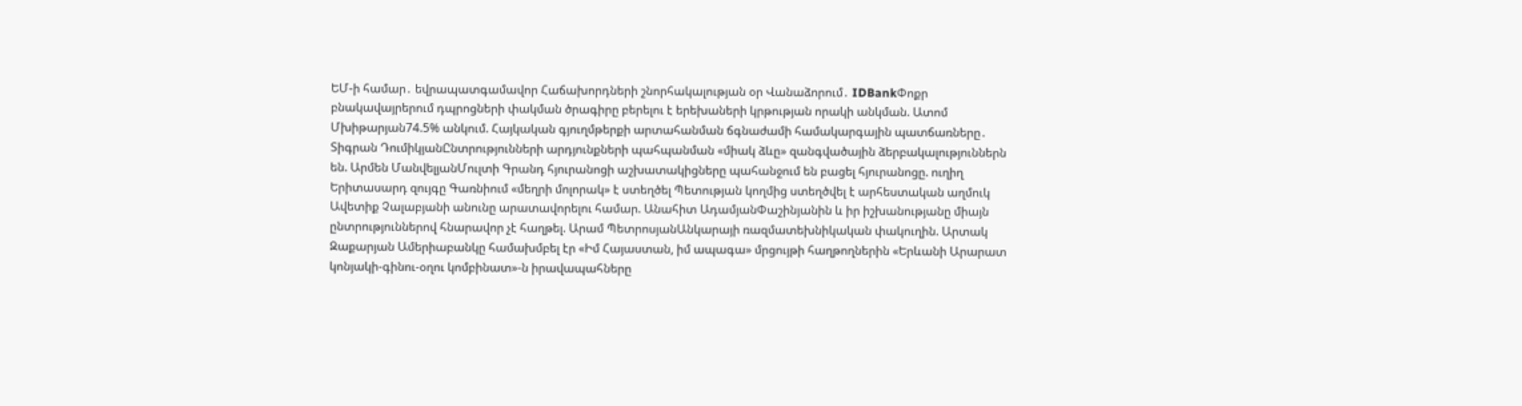ԵՄ-ի համար․ եվրապատգամավոր Հաճախորդների շնորհակալության օր Վանաձորում․ IDBankՓոքր բնակավայրերում դպրոցների փակման ծրագիրը բերելու է երեխաների կրթության որակի անկման. Ատոմ Մխիթարյան74.5% անկում. Հայկական գյուղմթերքի արտահանման ճգնաժամի համակարգային պատճառները․ Տիգրան ԴումիկյանԸնտրությունների արդյունքների պահպանման «միակ ձևը» զանգվածային ձերբակալություններն են. Արմեն ՄանվելյանՄուլտի Գրանդ հյուրանոցի աշխատակիցները պահանջում են բացել հյուրանոցը. ուղիղ Երիտասարդ զույգը Գառնիում «մեղրի մոլորակ» է ստեղծել Պետության կողմից ստեղծվել է արհեստական աղմուկ Ավետիք Չալաբյանի անունը արատավորելու համար. Անահիտ ԱդամյանՓաշինյանին և իր իշխանությանը միայն ընտրություններով հնարավոր չէ հաղթել. Արամ ՊետրոսյանԱնկարայի ռազմատեխնիկական փակուղին. Արտակ Զաքարյան Ամերիաբանկը համախմբել էր «Իմ Հայաստան, իմ ապագա» մրցույթի հաղթողներին «Երևանի Արարատ կոնյակի-գինու-օղու կոմբինատ»-ն իրավապահները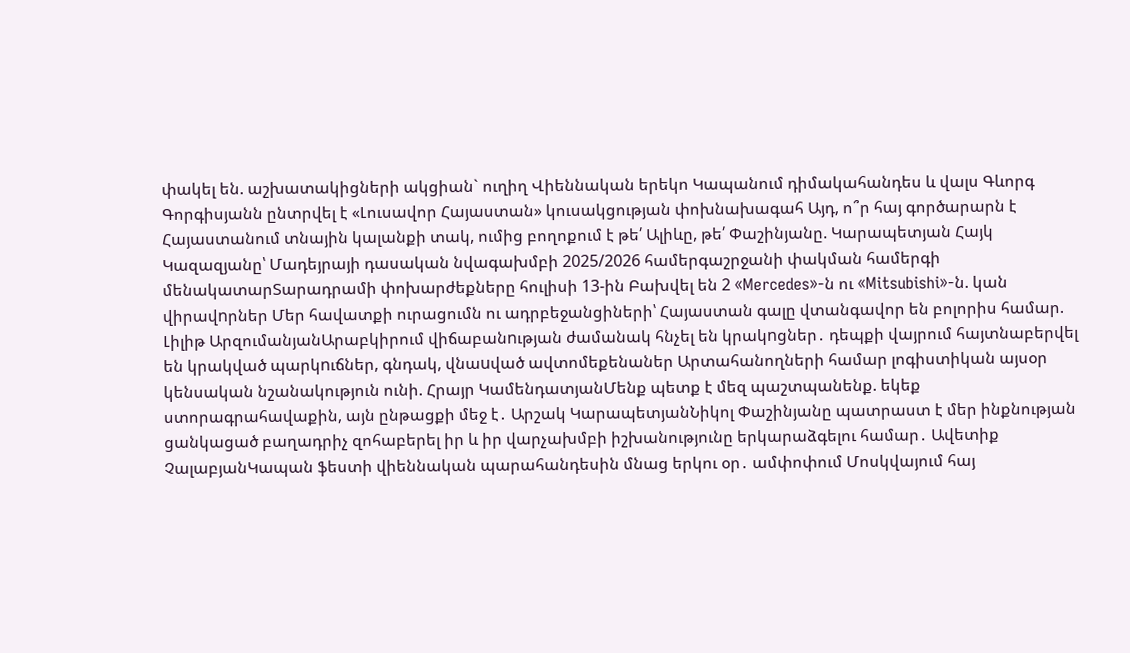փակել են. աշխատակիցների ակցիան` ուղիղ Վիեննական երեկո Կապանում դիմակահանդես և վալս Գևորգ Գորգիսյանն ընտրվել է «Լուսավոր Հայաստան» կուսակցության փոխնախագահ Այդ, ո՞ր հայ գործարարն է Հայաստանում տնային կալանքի տակ, ումից բողոքում է թե՛ Ալիևը, թե՛ Փաշինյանը. Կարապետյան Հայկ Կազազյանը՝ Մադեյրայի դասական նվագախմբի 2025/2026 համերգաշրջանի փակման համերգի մենակատարՏարադրամի փոխարժեքները հուլիսի 13-ին Բախվել են 2 «Mercedes»-ն ու «Mitsubishi»-ն. կան վիրավnրներ Մեր հավատքի ուրացումն ու ադրբեջանցիների՝ Հայաստան գալը վտանգավոր են բոլորիս համար. Լիլիթ ԱրզումանյանԱրաբկիրում վիճաբանnւթյան ժամանակ հնչել են կրակnցներ․ դեպքի վայրում հայտնաբերվել են կրակված պարկnւճներ, գնդակ, վնաuված ավտոմեքենաներ Արտահանողների համար լոգիստիկան այսօր կենսական նշանակություն ունի. Հրայր ԿամենդատյանՄենք պետք է մեզ պաշտպանենք. եկեք ստորագրահավաքին, այն ընթացքի մեջ է․ Արշակ ԿարապետյանՆիկոլ Փաշինյանը պատրաստ է մեր ինքնության ցանկացած բաղադրիչ զոհաբերել իր և իր վարչախմբի իշխանությունը երկարաձգելու համար․ Ավետիք ՉալաբյանԿապան ֆեստի վիեննական պարահանդեսին մնաց երկու օր․ ամփոփում Մոսկվայում հայ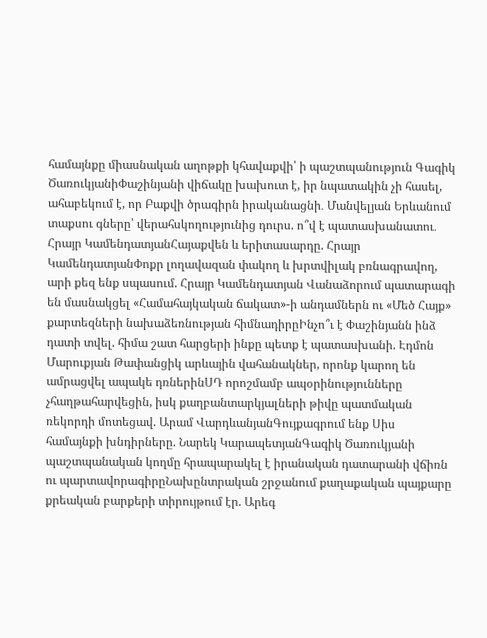համայնքը միասնական աղոթքի կհավաքվի՝ ի պաշտպանություն Գագիկ ԾառուկյանիՓաշինյանի վիճակը խախուտ է, իր նպատակին չի հասել, ահաբեկում է, որ Բաքվի ծրագիրն իրականացնի․ Մանվելյան Երևանում տաքսու գները՝ վերահսկողությունից դուրս. ո՞վ է պատասխանատու․ Հրայր ԿամենդատյանՀայաքվեն և երիտասարդը. Հրայր ԿամենդատյանՓոքր լողավազան փակող և խրտվիլակ բռնագրավող, արի քեզ ենք սպասում. Հրայր Կամենդատյան Վանաձորում պատարագի են մասնակցել «Համահայկական ճակատ»-ի անդամներն ու «Մեծ Հայք» քարտեզների նախաձեռնության հիմնադիրըԻնչո՞ւ է Փաշինյանն ինձ դատի տվել. հիմա շատ հարցերի ինքը պետք է պատասխանի. Էդմոն Մարուքյան Թափանցիկ արևային վահանակներ, որոնք կարող են ամրացվել ապակե դռներինՍԴ որոշմամբ ապօրինությունները չհաղթահարվեցին, իսկ քաղբանտարկյալների թիվը պատմական ռեկորդի մոտեցավ. Արամ ՎարդևանյանԳույքագրում ենք Սիս համայնքի խնդիրները. Նարեկ ԿարապետյանԳագիկ Ծառուկյանի պաշտպանական կողմը հրապարակել է իրանական դատարանի վճիռն ու պարտավորագիրըՆախընտրական շրջանում քաղաքական պայքարը քրեական բարքերի տիրույթում էր. Արեգ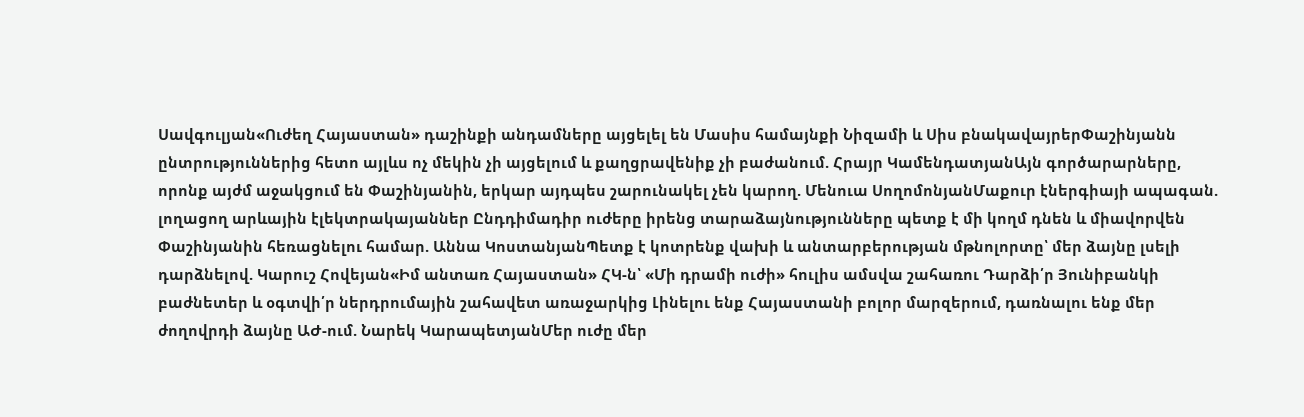Սավգուլյան«Ուժեղ Հայաստան» դաշինքի անդամները այցելել են Մասիս համայնքի Նիզամի և Սիս բնակավայրերՓաշինյանն ընտրություններից հետո այլևս ոչ մեկին չի այցելում և քաղցրավենիք չի բաժանում. Հրայր ԿամենդատյանԱյն գործարարները, որոնք այժմ աջակցում են Փաշինյանին, երկար այդպես շարունակել չեն կարող. Մենուա ՍողոմոնյանՄաքուր էներգիայի ապագան. լողացող արևային էլեկտրակայաններ Ընդդիմադիր ուժերը իրենց տարաձայնությունները պետք է մի կողմ դնեն և միավորվեն Փաշինյանին հեռացնելու համար. Աննա ԿոստանյանՊետք է կոտրենք վախի և անտարբերության մթնոլորտը՝ մեր ձայնը լսելի դարձնելով. Կարուշ Հովեյան«Իմ անտառ Հայաստան» ՀԿ-ն՝ «Մի դրամի ուժի» հուլիս ամսվա շահառու Դարձի՛ր Յունիբանկի բաժնետեր և օգտվի՛ր ներդրումային շահավետ առաջարկից Լինելու ենք Հայաստանի բոլոր մարզերում, դառնալու ենք մեր ժողովրդի ձայնը ԱԺ-ում. Նարեկ ԿարապետյանՄեր ուժը մեր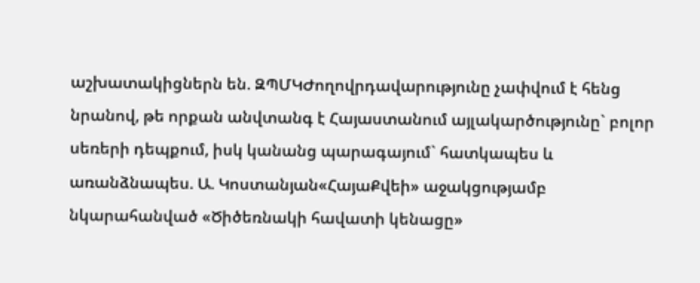աշխատակիցներն են. ԶՊՄԿԺողովրդավարությունը չափվում է հենց նրանով, թե որքան անվտանգ է Հայաստանում այլակարծությունը` բոլոր սեռերի դեպքում, իսկ կանանց պարագայում` հատկապես և առանձնապես. Ա. Կոստանյան«ՀայաՔվեի» աջակցությամբ նկարահանված «Ծիծեռնակի հավատի կենացը»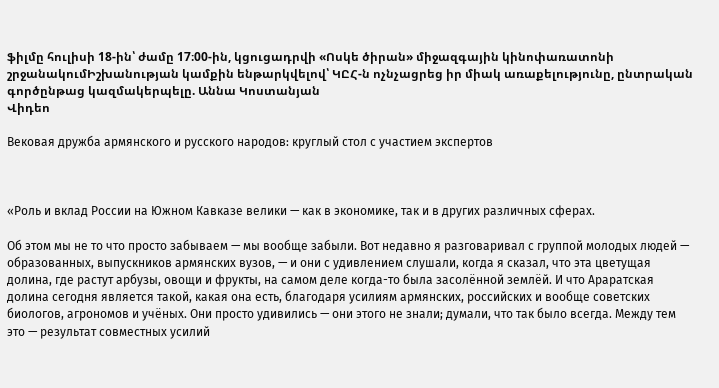ֆիլմը հուլիսի 18-ին՝ ժամը 17։00-ին, կցուցադրվի «Ոսկե ծիրան» միջազգային կինոփառատոնի շրջանակումԻշխանության կամքին ենթարկվելով՝ ԿԸՀ-ն ոչնչացրեց իր միակ առաքելությունը, ընտրական գործընթաց կազմակերպելը. Աննա Կոստանյան
Վիդեո

Вековая дружба армянского и русского народов: круглый стол с участием экспертов



«Роль и вклад России на Южном Кавказе велики — как в экономике, так и в других различных сферах.

Об этом мы не то что просто забываем — мы вообще забыли. Вот недавно я разговаривал с группой молодых людей — образованных, выпускников армянских вузов, — и они с удивлением слушали, когда я сказал, что эта цветущая долина, где растут арбузы, овощи и фрукты, на самом деле когда-то была засолённой землёй. И что Араратская долина сегодня является такой, какая она есть, благодаря усилиям армянских, российских и вообще советских биологов, агрономов и учёных. Они просто удивились — они этого не знали; думали, что так было всегда. Между тем это — результат совместных усилий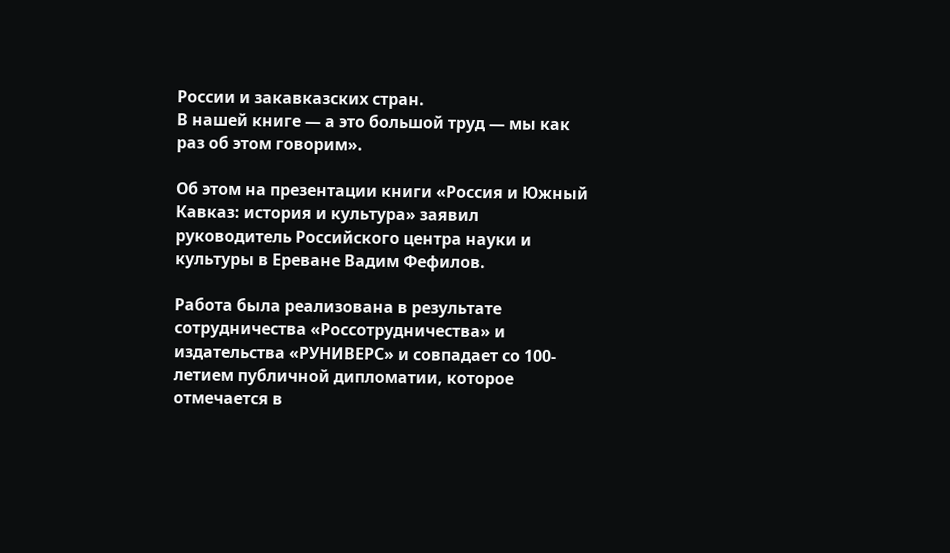России и закавказских стран.
В нашей книге — а это большой труд — мы как раз об этом говорим».

Об этом на презентации книги «Россия и Южный Кавказ: история и культура» заявил руководитель Российского центра науки и культуры в Ереване Вадим Фефилов.

Работа была реализована в результате сотрудничества «Россотрудничества» и издательства «РУНИВЕРС» и совпадает со 100-летием публичной дипломатии, которое отмечается в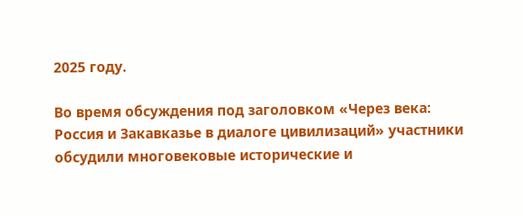2025 году.

Во время обсуждения под заголовком «Через века: Россия и Закавказье в диалоге цивилизаций» участники обсудили многовековые исторические и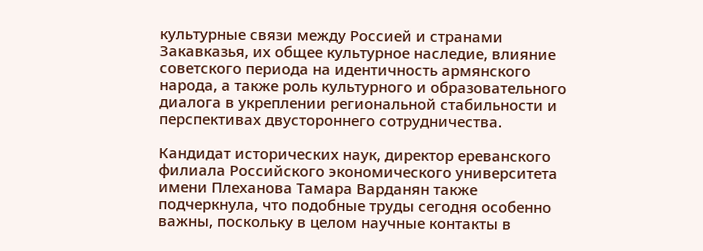культурные связи между Россией и странами Закавказья, их общее культурное наследие, влияние советского периода на идентичность армянского народа, а также роль культурного и образовательного диалога в укреплении региональной стабильности и перспективах двустороннего сотрудничества.

Кандидат исторических наук, директор ереванского филиала Российского экономического университета имени Плеханова Тамара Варданян также подчеркнула, что подобные труды сегодня особенно важны, поскольку в целом научные контакты в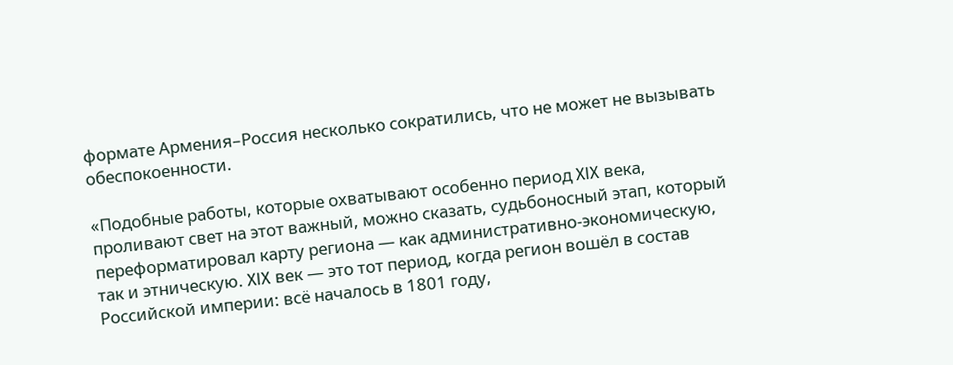формате Армения–Россия несколько сократились, что не может не вызывать обеспокоенности.

«Подобные работы, которые охватывают особенно период XIX века, проливают свет на этот важный, можно сказать, судьбоносный этап, который переформатировал карту региона — как административно-экономическую, так и этническую. XIX век — это тот период, когда регион вошёл в состав Российской империи: всё началось в 1801 году,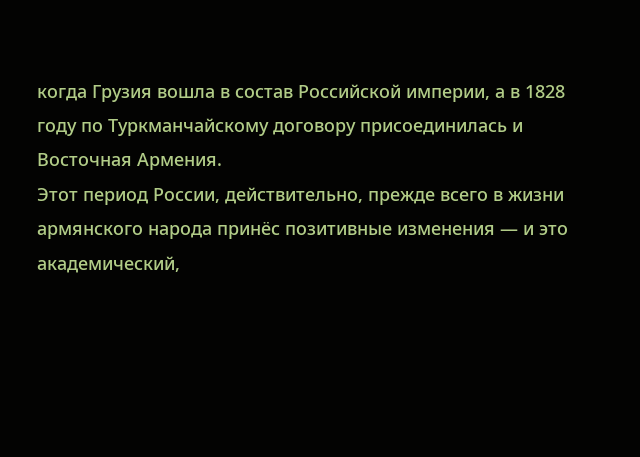когда Грузия вошла в состав Российской империи, а в 1828 году по Туркманчайскому договору присоединилась и Восточная Армения.
Этот период России, действительно, прежде всего в жизни армянского народа принёс позитивные изменения — и это академический,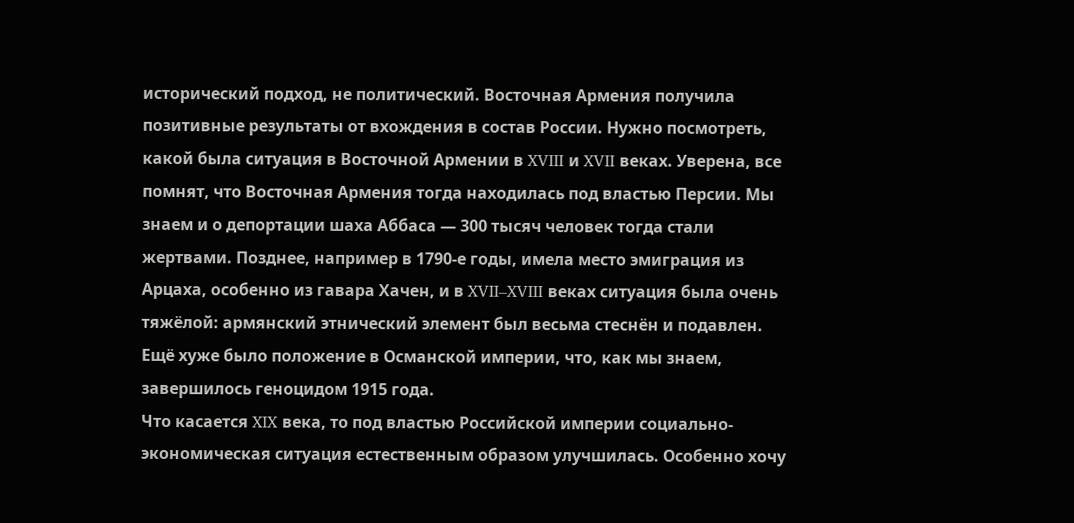исторический подход, не политический. Восточная Армения получила позитивные результаты от вхождения в состав России. Нужно посмотреть, какой была ситуация в Восточной Армении в XVIII и XVII веках. Уверена, все помнят, что Восточная Армения тогда находилась под властью Персии. Мы знаем и о депортации шаха Аббаса — 300 тысяч человек тогда стали жертвами. Позднее, например в 1790-е годы, имела место эмиграция из Арцаха, особенно из гавара Хачен, и в XVII–XVIII веках ситуация была очень тяжёлой: армянский этнический элемент был весьма стеснён и подавлен. Ещё хуже было положение в Османской империи, что, как мы знаем, завершилось геноцидом 1915 года.
Что касается XIX века, то под властью Российской империи социально-экономическая ситуация естественным образом улучшилась. Особенно хочу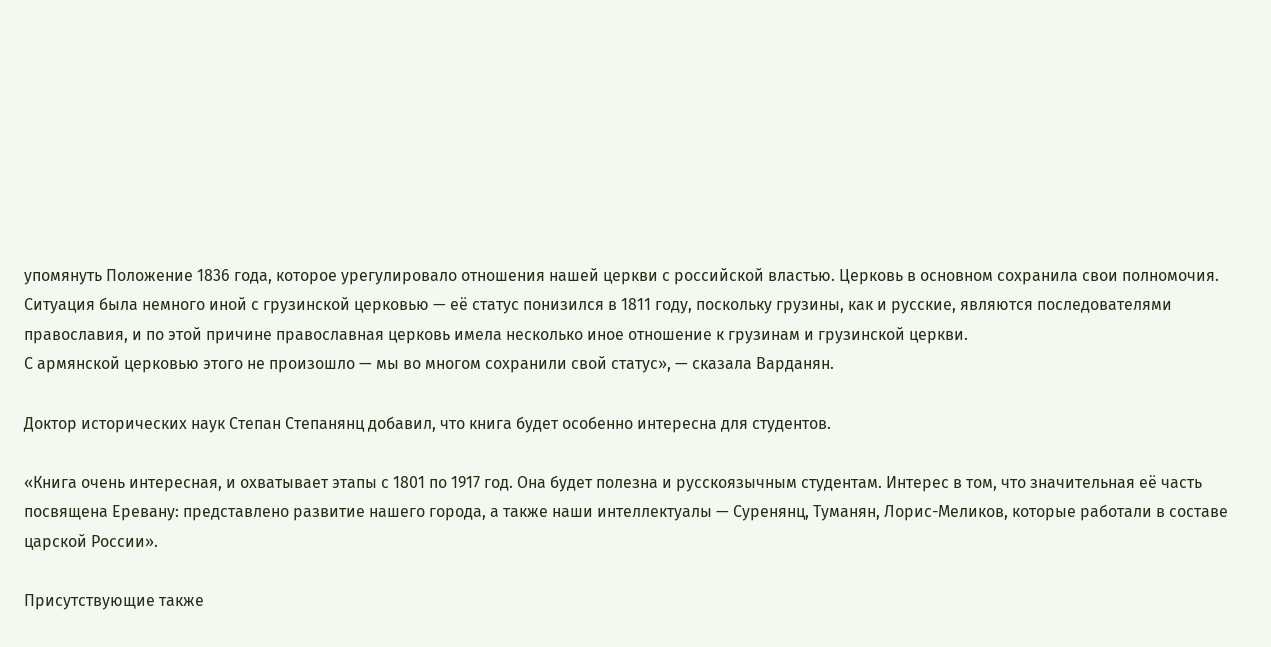упомянуть Положение 1836 года, которое урегулировало отношения нашей церкви с российской властью. Церковь в основном сохранила свои полномочия. Ситуация была немного иной с грузинской церковью — её статус понизился в 1811 году, поскольку грузины, как и русские, являются последователями православия, и по этой причине православная церковь имела несколько иное отношение к грузинам и грузинской церкви.
С армянской церковью этого не произошло — мы во многом сохранили свой статус», — сказала Варданян.

Доктор исторических наук Степан Степанянц добавил, что книга будет особенно интересна для студентов.

«Книга очень интересная, и охватывает этапы с 1801 по 1917 год. Она будет полезна и русскоязычным студентам. Интерес в том, что значительная её часть посвящена Еревану: представлено развитие нашего города, а также наши интеллектуалы — Суренянц, Туманян, Лорис-Меликов, которые работали в составе царской России».

Присутствующие также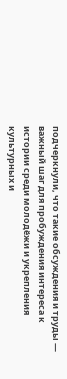подчеркнули, что такие обсуждения и труды — важный шаг для пробуждения интереса к истории среди молодёжи и укрепления культурных и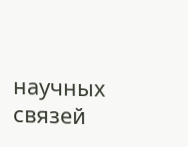научных связей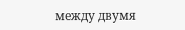между двумя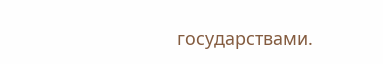государствами.